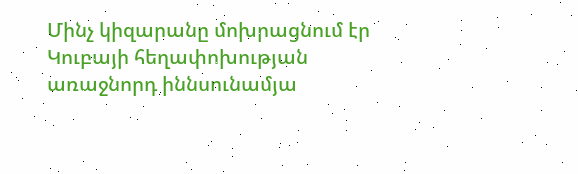Մինչ կիզարանը մոխրացնում էր Կուբայի հեղափոխության առաջնորդ իննսունամյա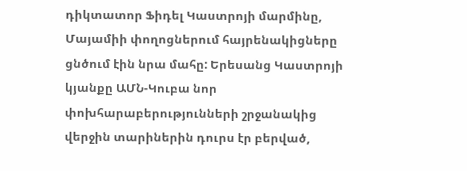դիկտատոր Ֆիդել Կաստրոյի մարմինը, Մայամիի փողոցներում հայրենակիցները ցնծում էին նրա մահը: Երեսանց Կաստրոյի կյանքը ԱՄՆ-Կուբա նոր փոխհարաբերությունների շրջանակից վերջին տարիներին դուրս էր բերված,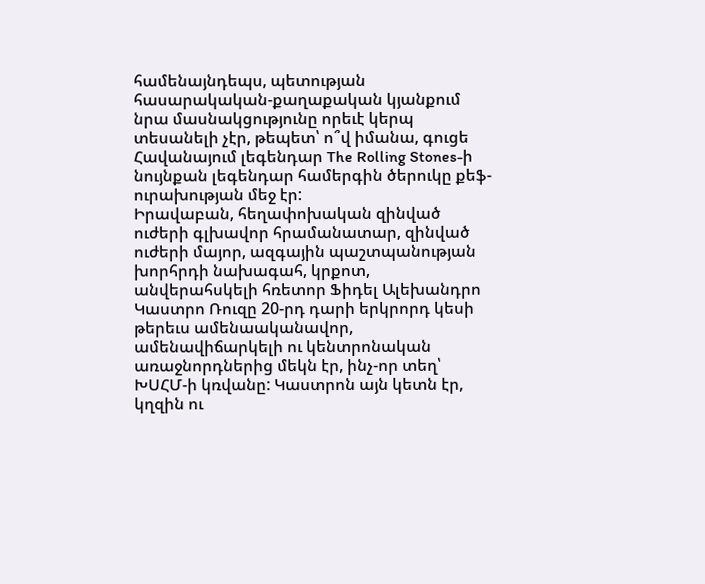համենայնդեպս, պետության հասարակական-քաղաքական կյանքում նրա մասնակցությունը որեւէ կերպ տեսանելի չէր, թեպետ՝ ո՞վ իմանա, գուցե Հավանայում լեգենդար The Rolling Stones-ի նույնքան լեգենդար համերգին ծերուկը քեֆ-ուրախության մեջ էր:
Իրավաբան, հեղափոխական զինված ուժերի գլխավոր հրամանատար, զինված ուժերի մայոր, ազգային պաշտպանության խորհրդի նախագահ, կրքոտ, անվերահսկելի հռետոր Ֆիդել Ալեխանդրո Կաստրո Ռուզը 20-րդ դարի երկրորդ կեսի թերեւս ամենաականավոր, ամենավիճարկելի ու կենտրոնական առաջնորդներից մեկն էր, ինչ-որ տեղ՝ ԽՍՀՄ-ի կռվանը: Կաստրոն այն կետն էր, կղզին ու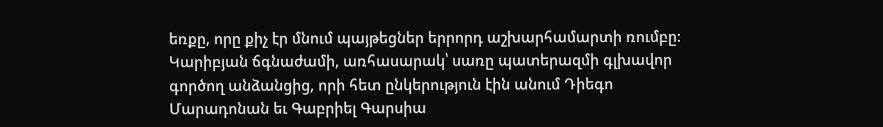եռքը, որը քիչ էր մնում պայթեցներ երրորդ աշխարհամարտի ռումբը: Կարիբյան ճգնաժամի, առհասարակ՝ սառը պատերազմի գլխավոր գործող անձանցից, որի հետ ընկերություն էին անում Դիեգո Մարադոնան եւ Գաբրիել Գարսիա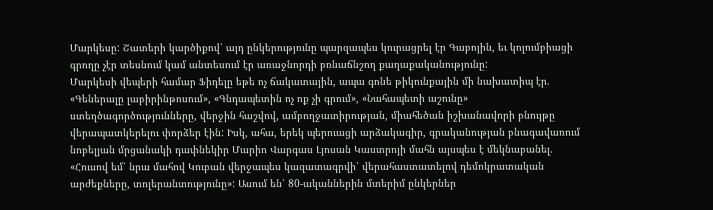Մարկեսը: Շատերի կարծիքով՝ այդ ընկերությունը պարզապես կուրացրել էր Գաբոյին, եւ կոլումբիացի գրողը չէր տեսնում կամ անտեսում էր առաջնորդի բռնաճնշող քաղաքականությունը:
Մարկեսի վեպերի համար Ֆիդելը եթե ոչ ճակատային, ապա գոնե թիկունքային մի նախատիպ էր. «Գեներալը լաբիրինթոսում», «Գնդապետին ոչ ոք չի գրում», «Նահապետի աշունը» ստեղծագործությունները, վերջին հաշվով, ամբողջատիրության, միահեծան իշխանավորի բնույթը վերապատկերելու փորձեր էին: Իսկ, ահա, երեկ պերուացի արձակագիր, գրականության բնագավառում նոբելյան մրցանակի դափնեկիր Մարիո Վարգաս Լյոսան Կաստրոյի մահն այսպես է մեկնաբանել. «Հուսով եմ՝ նրա մահով Կուբան վերջապես կազատագրվի՝ վերահաստատելով դեմոկրատական արժեքները, տոլերանտությունը»: Ասում են՝ 80-ականներին մտերիմ ընկերներ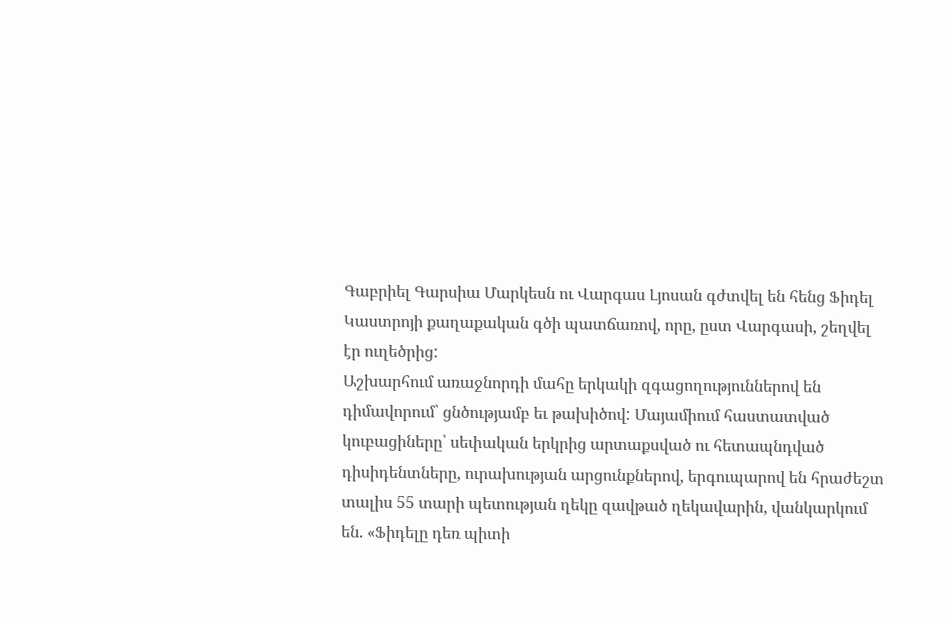Գաբրիել Գարսիա Մարկեսն ու Վարգաս Լյոսան գժտվել են հենց Ֆիդել Կաստրոյի քաղաքական գծի պատճառով, որը, ըստ Վարգասի, շեղվել էր ուղեծրից:
Աշխարհում առաջնորդի մահը երկակի զգացողություններով են դիմավորում՝ ցնծությամբ եւ թախիծով: Մայամիում հաստատված կուբացիները՝ սեփական երկրից արտաքսված ու հետապնդված դիսիդենտները, ուրախության արցունքներով, երգուպարով են հրաժեշտ տալիս 55 տարի պետության ղեկը զավթած ղեկավարին, վանկարկում են. «Ֆիդելը դեռ պիտի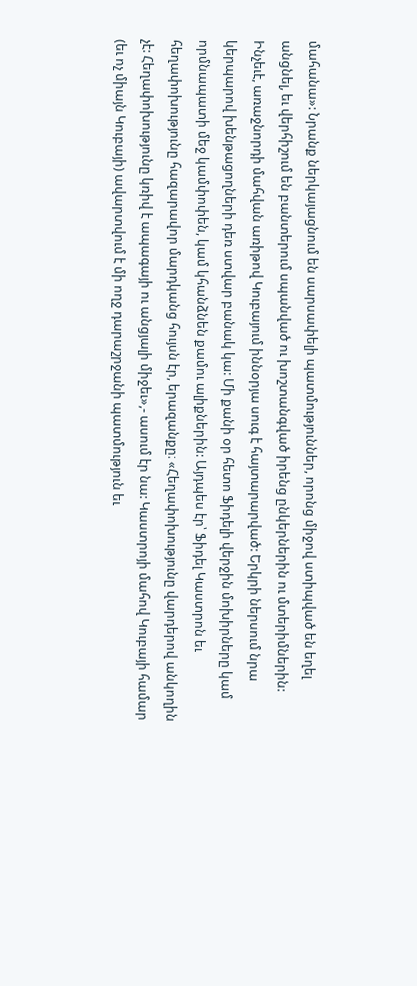մահանա»: Նրանք ներկայացնում են սարսափելի պատմություններ, որոնց միջով ստիպված են եղել անցնել, եւ վերհիշում են բանտերում սպանված ու խոշտանգված իրենց ընկերներին ու մտերիմներին:
Ինչեւէ, առաջնորդի մահվան առիթով Կուբայում իննօրյա սուգ է հայտարարված: Երկրի ներսում նրա կերպարով խենթացողների դեռ ստվար բանակ կա: Մի քանի օր հետո Ֆիդելի վերջին մոխիրները կամ որմնապատի մեջ կամփոփեն, կամ կհանձնեն քամու ալիքներին: Այդպես էր՝ Ֆիդել Կաստրոն եւ հեղափոխությունը հազարավոր մարդկանց հույսն էր, երազանքը։ «Հեղափոխությունը վարդերով անկողին չէ: Հեղափոխությունը կռիվ է ապագայի ու անցյալի միջեւ»,- ասում էր նա: Կաստրոյի մահով Կուբայի համար (եւ ոչ միայն Կուբայի) ավարտվում է մի ողջ դարաշրջանի պատմություն եւ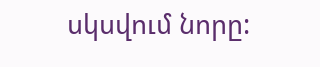սկսվում նորը: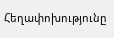Հեղափոխությունը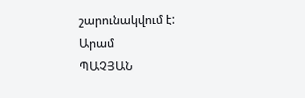շարունակվում է:
Արամ
ՊԱՉՅԱՆ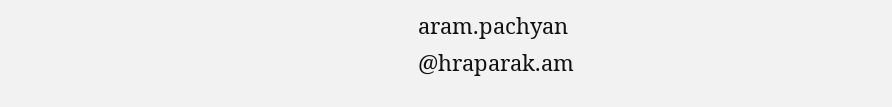aram.pachyan
@hraparak.am